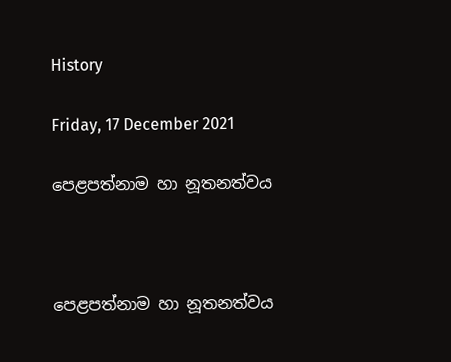History

Friday, 17 December 2021

පෙළපත්නාම හා නූතනත්වය



පෙළපත්නාම හා නූතනත්වය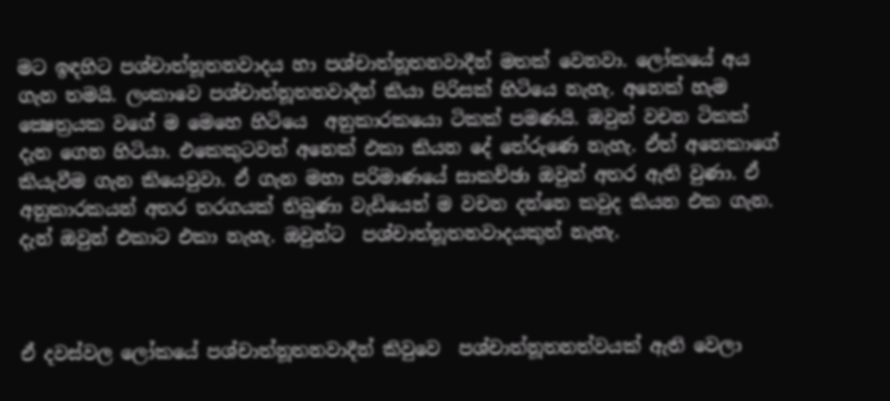මට ඉඳහිට පශ්චාත්නූතනවාදය හා පශ්චාත්නූතනවාදීන් මතක් වෙනවා. ලෝකයේ අය ගැන තමයි. ලංකාවෙ පශ්චාත්නූතනවාදීන් කියා පිරිසක් හිටියෙ නැහැ. අනෙක් හැම ක්‍ෂෙත්‍රයක වගේ ම මෙහෙ හිටියෙ  අනුකාරකයො ටිකක් පමණයි. ඔවුන් වචන ටිකක් දැන ගෙන හිටියා. එකෙකුටවත් අනෙක් එකා කියන දේ තේරුණෙ නැහැ. ඒත් අනෙකාගේ කියැවීම ගැන කියෙවුවා. ඒ ගැන මහා පරිමාණයේ සාකච්ඡා ඔවුන් අතර ඇති වුණා. ඒ අනුකාරකයන් අතර තරගයක් තිබුණා වැඩියෙන් ම වචන දන්නෙ කවුද කියන එක ගැන. දැන් ඔවුන් එකාට එකා නැහැ. ඔවුන්ට  පශ්චාත්නූතනවාදයකුත් නැහැ.



ඒ දවස්වල ලෝකයේ පශ්චාත්නූතනවාදීන් කිවුවෙ  පශ්චාත්නූතනත්වයක් ඇති වෙලා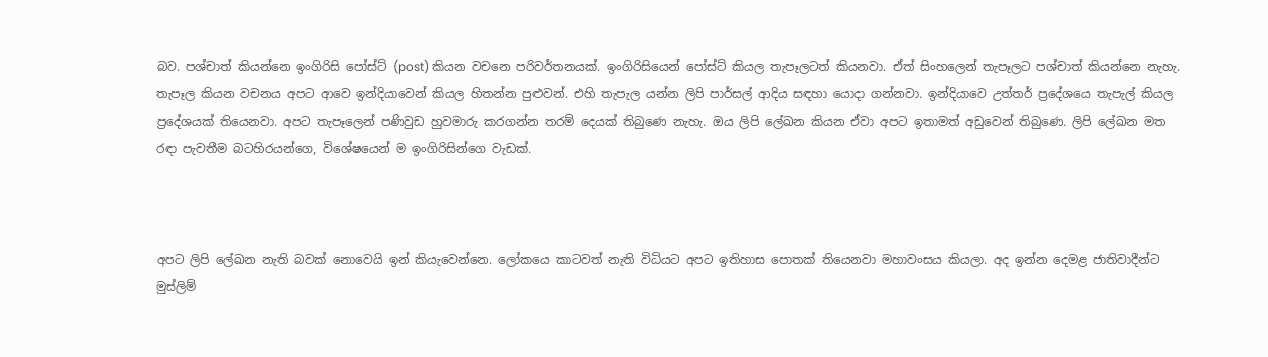බව. පශ්චාත් කියන්නෙ ඉංගිරිසි පෝස්ට් (post) කියන වචනෙ පරිවර්තනයක්. ඉංගිරිසියෙන් පෝස්ට් කියල තැපෑලටත් කියනවා. ඒත් සිංහලෙන් තැපෑලට පශ්චාත් කියන්නෙ නැහැ. තැපෑල කියන වචනය අපට ආවෙ ඉන්දියාවෙන් කියල හිතන්න පුළුවන්. එහි තැපැල යන්න ලිපි පාර්සල් ආදිය සඳහා යොදා ගන්නවා. ඉන්දියාවෙ උත්තර් ප්‍රදේශයෙ තැපැල් කියල ප්‍රදේශයක් තියෙනවා. අපට තැපෑලෙන් පණිවුඩ හුවමාරු කරගන්න තරම් දෙයක් තිබුණෙ නැහැ. ඔය ලිපි ලේඛන කියන ඒවා අපට ඉතාමත් අඩුවෙන් තිබුණෙ. ලිපි ලේඛන මත රඳා පැවතීම බටහිරයන්ගෙ, විශේෂයෙන් ම ඉංගිරිසින්ගෙ වැඩක්.



අපට ලිපි ලේඛන නැති බවක් නොවෙයි ඉන් කියැවෙන්නෙ. ලෝකයෙ කාටවත් නැති විධියට අපට ඉතිහාස පොතක් තියෙනවා මහාවංසය කියලා. අද ඉන්න දෙමළ ජාතිවාදීන්ට මුස්ලිම්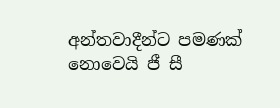අන්තවාදීන්ට පමණක් නොවෙයි ජී සී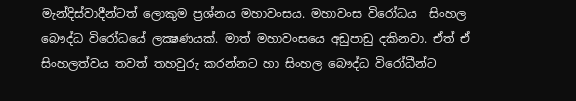මැන්දිස්වාදීන්ටත් ලොකුම ප්‍රශ්නය මහාවංසය. මහාවංස විරෝධය  සිංහල බෞද්ධ විරෝධයේ ලක්‍ෂණයක්. මාත් මහාවංසයෙ අඩුපාඩු දකිනවා. ඒත් ඒ සිංහලත්වය තවත් තහවුරු කරන්නට හා සිංහල බෞද්ධ විරෝධීන්ට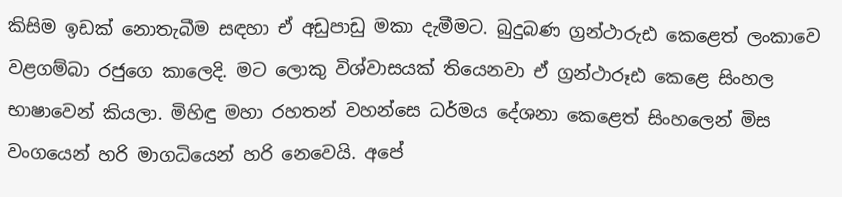කිසිම ඉඩක් නොතැබීම සඳහා ඒ අඩුපාඩු මකා දැමීමට. බුදුබණ ග්‍රන්ථාරුඪ කෙළෙත් ලංකාවෙ වළගම්බා රජුගෙ කාලෙදි. මට ලොකු විශ්වාසයක් තියෙනවා ඒ ග්‍රන්ථාරූඪ කෙළෙ සිංහල භාෂාවෙන් කියලා. මිහිඳු මහා රහතන් වහන්සෙ ධර්මය දේශනා කෙළෙත් සිංහලෙන් මිස වංගයෙන් හරි මාගධියෙන් හරි නෙවෙයි. අපේ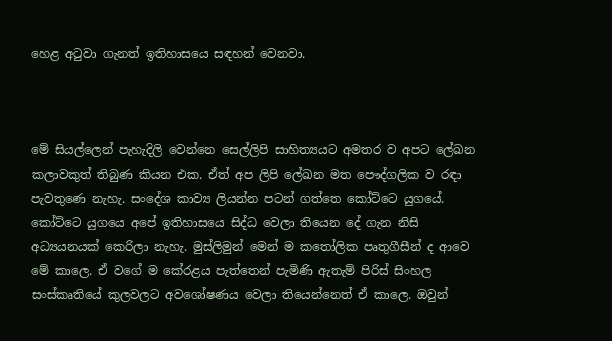හෙළ අටුවා ගැනත් ඉතිහාසයෙ සඳහන් වෙනවා.



මේ සියල්ලෙන් පැහැදිලි වෙන්නෙ සෙල්ලිපි සාහිත්‍යයට අමතර ව අපට ලේඛන කලාවකුත් තිබුණ කියන එක. ඒත් අප ලිපි ලේඛන මත පෞද්ගලික ව රඳා පැවතුණෙ නැහැ. සංදේශ කාව්‍ය ලියන්න පටන් ගත්තෙ කෝට්ටෙ යුගයේ. කෝට්ටෙ යුගයෙ අපේ ඉතිහාසයෙ සිද්ධ වෙලා තියෙන දේ ගැන නිසි අධ්‍යයනයක් කෙරිලා නැහැ. මුස්ලිමුන් මෙන් ම කතෝලික පෘතුගීසීන් ද ආවෙ මේ කාලෙ. ඒ වගේ ම කේරළය පැත්තෙන් පැමිණි ඇතැම් පිරිස් සිංහල සංස්කෘතියේ කුලවලට අවශෝෂණය වෙලා තියෙන්නෙත් ඒ කාලෙ. ඔවුන්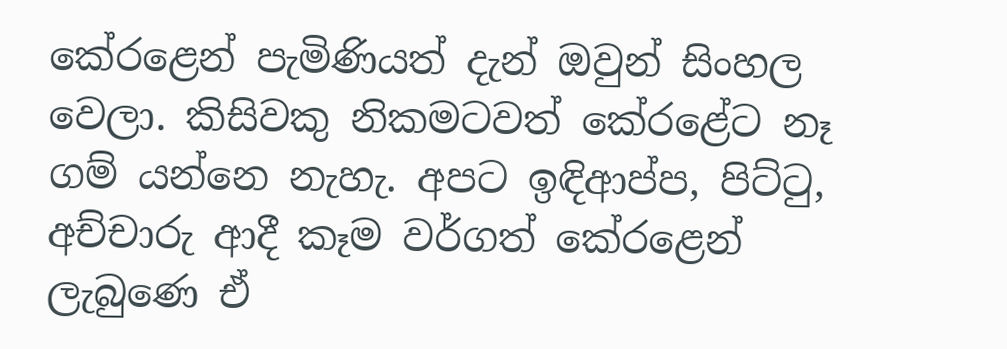කේරළෙන් පැමිණියත් දැන් ඔවුන් සිංහල වෙලා. කිසිවකු නිකමටවත් කේරළේට නෑ ගම් යන්නෙ නැහැ. අපට ඉඳිආප්ප, පිට්ටු, අච්චාරු ආදී කෑම වර්ගත් කේරළෙන් ලැබුණෙ ඒ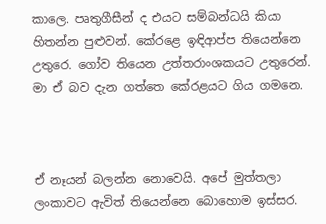කාලෙ. පෘතුගීසීන් ද එයට සම්බන්ධයි කියා හිතන්න පුළුවන්. කේරළෙ ඉඳිආප්ප තියෙන්නෙ උතුරෙ. ගෝව තියෙන උත්තරාංශකයට උතුරෙන්. මා ඒ බව දැන ගත්තෙ කේරළයට ගිය ගමනෙ.



ඒ නෑයන් බලන්න නොවෙයි. අපේ මුත්තලා ලංකාවට ඇවිත් තියෙන්නෙ බොහොම ඉස්සර.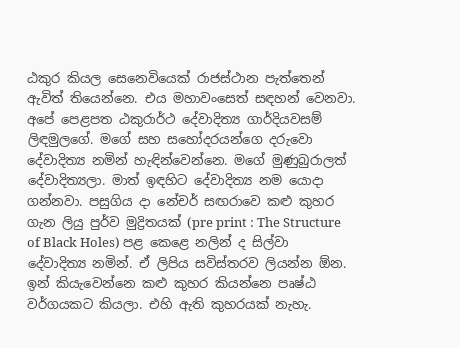ඨකුර කියල සෙනෙවියෙක් රාජස්ථාන පැත්තෙන් ඇවිත් තියෙන්නෙ. එය මහාවංසෙත් සඳහන් වෙනවා. අපේ පෙළපත ඨකුරාර්ථ දේවාදිත්‍ය ගාර්දියවසම් ලිඳමුලගේ. මගේ සහ සහෝදරයන්ගෙ දරුවො දේවාදිත්‍ය නමින් හැඳින්වෙන්නෙ. මගේ මුණුබුරාලත් දේවාදිත්‍යලා. මාත් ඉඳහිට දේවාදිත්‍ය නම යොදා ගන්නවා. පසුගිය දා නේචර් සඟරාවෙ කළු කුහර ගැන ලියු පුර්ව මුද්‍රිතයක් (pre print : The Structure of Black Holes) පළ කෙළෙ නලින් ද සිල්වා දේවාදිත්‍ය නමින්. ඒ ලිපිය සවිස්තරව ලියන්න ඕන. ඉන් කියැවෙන්නෙ කළු කුහර කියන්නෙ පෘෂ්ඨ වර්ගයකට කියලා. එහි ඇති කුහරයක් නැහැ.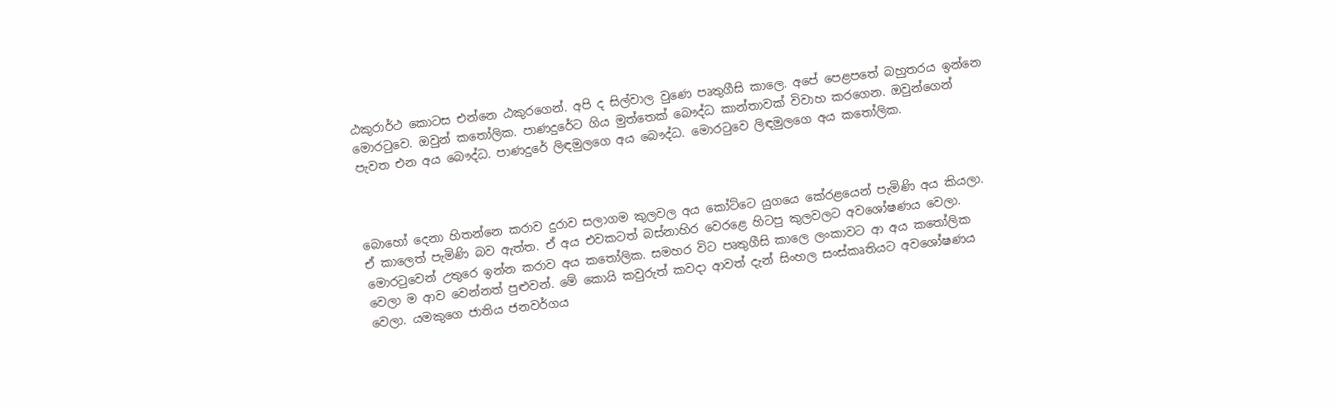ඨකුරාර්ථ කොටස එන්නෙ ඨකුරගෙන්. අපි ද සිල්වාල වුණෙ පෘතුගීසි කාලෙ. අපේ පෙළපතේ බහුතරය ඉන්නෙ මොරටුවෙ. ඔවුන් කතෝලික. පාණදුරේට ගිය මුත්තෙක් බෞද්ධ කාන්තාවක් විවාහ කරගෙන. ඔවුන්ගෙන් පැවත එන අය බෞද්ධ. පාණදුරේ ලිඳමුලගෙ අය බෞද්ධ. මොරටුවෙ ලිඳමුලගෙ අය කතෝලික.



බොහෝ දෙනා හිතන්නෙ කරාව දුරාව සලාගම කුලවල අය කෝට්ටෙ යුගයෙ කේරළයෙන් පැමිණි අය කියලා. ඒ කාලෙත් පැමිණි බව ඇත්ත. ඒ අය එවකටත් බස්නාහිර වෙරළෙ හිටපු කුලවලට අවශෝෂණය වෙලා. මොරටුවෙන් උතුරෙ ඉන්න කරාව අය කතෝලික. සමහර විට පෘතුගීසි කාලෙ ලංකාවට ආ අය කතෝලික වෙලා ම ආව වෙන්නත් පුළුවන්. මේ කොයි කවුරුත් කවදා ආවත් දැන් සිංහල සංස්කෘතියට අවශෝෂණය වෙලා. යමකුගෙ ජාතිය ජනවර්ගය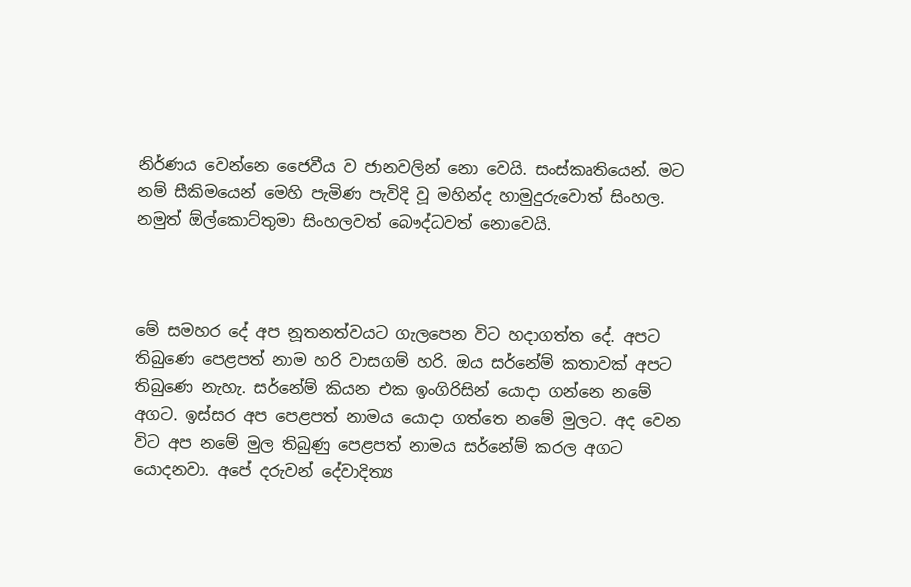නිර්ණය වෙන්නෙ ජෛවීය ව ජානවලින් නො වෙයි. සංස්කෘතියෙන්. මට නම් සීකිමයෙන් මෙහි පැමිණ පැවිදි වූ මහින්ද හාමුදුරුවොත් සිංහල. නමුත් ඕල්කොට්තුමා සිංහලවත් බෞද්ධවත් නොවෙයි.



මේ සමහර දේ අප නූතනත්වයට ගැලපෙන විට හදාගත්ත දේ. අපට තිබුණෙ පෙළපත් නාම හරි වාසගම් හරි. ඔය සර්නේම් කතාවක් අපට තිබුණෙ නැහැ. සර්නේම් කියන එක ඉංගිරිසින් යොදා ගන්නෙ නමේ අගට. ඉස්සර අප පෙළපත් නාමය යොදා ගත්තෙ නමේ මුලට. අද වෙන විට අප නමේ මුල තිබුණු පෙළපත් නාමය සර්නේම් කරල අගට යොදනවා. අපේ දරුවන් දේවාදිත්‍ය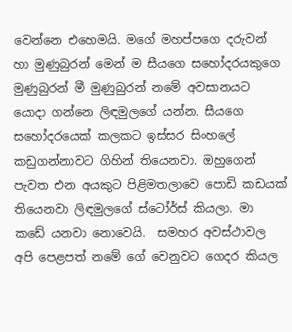වෙන්නෙ එහෙමයි. මගේ මහප්පගෙ දරුවන් හා මුණුබුරන් මෙන් ම සීයගෙ සහෝදරයකුගෙ මුණුබුරන් මී මුණුබුරන් නමේ අවසානයට යොදා ගන්නෙ ලිඳමුලගේ යන්න. සීයගෙ සහෝදරයෙක් කලකට ඉස්සර සිංහලේ කඩුගන්නාවට ගිහින් තියෙනවා. ඔහුගෙන් පැවත එන අයකුට පිළිමතලාවෙ පොඩි කඩයක් තියෙනවා ලිඳමුලගේ ස්ටෝර්ස් කියලා. මා කඩේ යනවා නොවෙයි.  සමහර අවස්ථාවල අපි පෙළපත් නමේ ගේ වෙනුවට ගෙදර කියල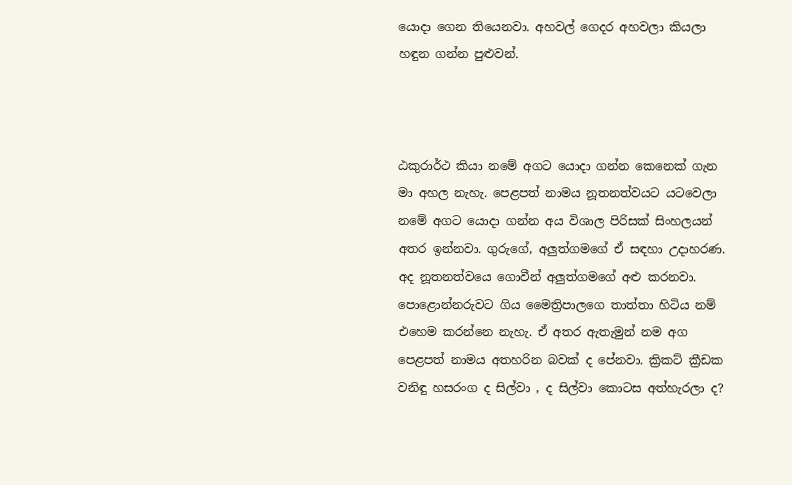යොදා ගෙන තියෙනවා. අහවල් ගෙදර අහවලා කියලා හඳුන ගන්න පුළුවන්.



ඨකුරාර්ථ කියා නමේ අගට යොදා ගන්න කෙනෙක් ගැන මා අහල නැහැ. පෙළපත් නාමය නූතනත්වයට යටවෙලා නමේ අගට යොදා ගන්න අය විශාල පිරිසක් සිංහලයන් අතර ඉන්නවා. ගුරුගේ, අලුත්ගමගේ ඒ සඳහා උදාහරණ. අද නූතනත්වයෙ ගොවීන් අලුත්ගමගේ අළු කරනවා. පොළොන්නරුවට ගිය මෛත්‍රිපාලගෙ තාත්තා හිටිය නම් එහෙම කරන්නෙ නැහැ. ඒ අතර ඇතැමුන් නම අග පෙළපත් නාමය අතහරින බවක් ද පේනවා. ක්‍රිකට් ක්‍රීඩක වනිඳු හසරංග ද සිල්වා , ද සිල්වා කොටස අත්හැරලා ද?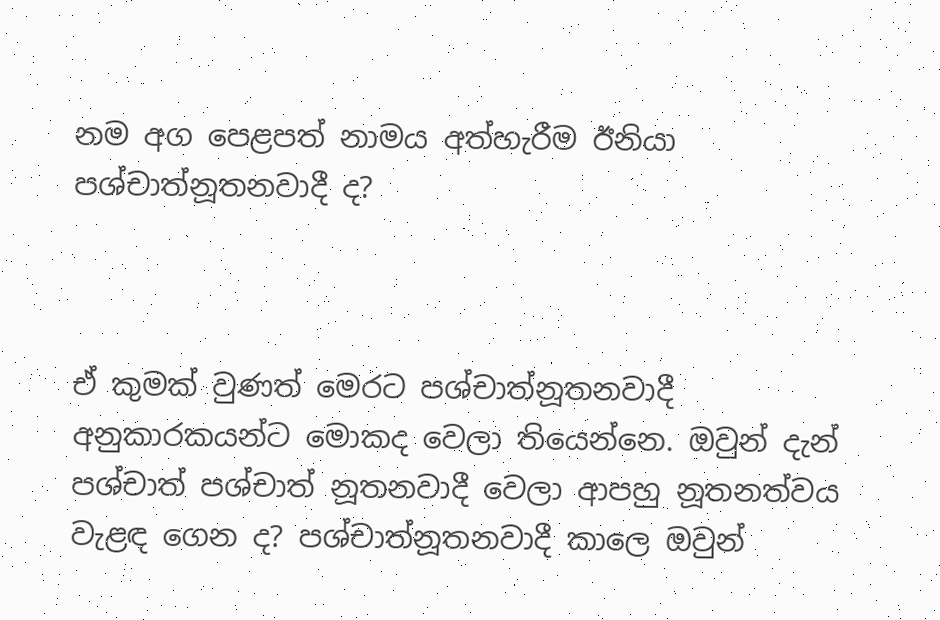නම අග පෙළපත් නාමය අත්හැරීම ඊනියා පශ්චාත්නූතනවාදී ද?



ඒ කුමක් වුණත් මෙරට පශ්චාත්නූතනවාදී අනුකාරකයන්ට මොකද වෙලා තියෙන්නෙ. ඔවුන් දැන් පශ්චාත් පශ්චාත් නූතනවාදී වෙලා ආපහු නූතනත්වය වැළඳ ගෙන ද? පශ්චාත්නූතනවාදී කාලෙ ඔවුන්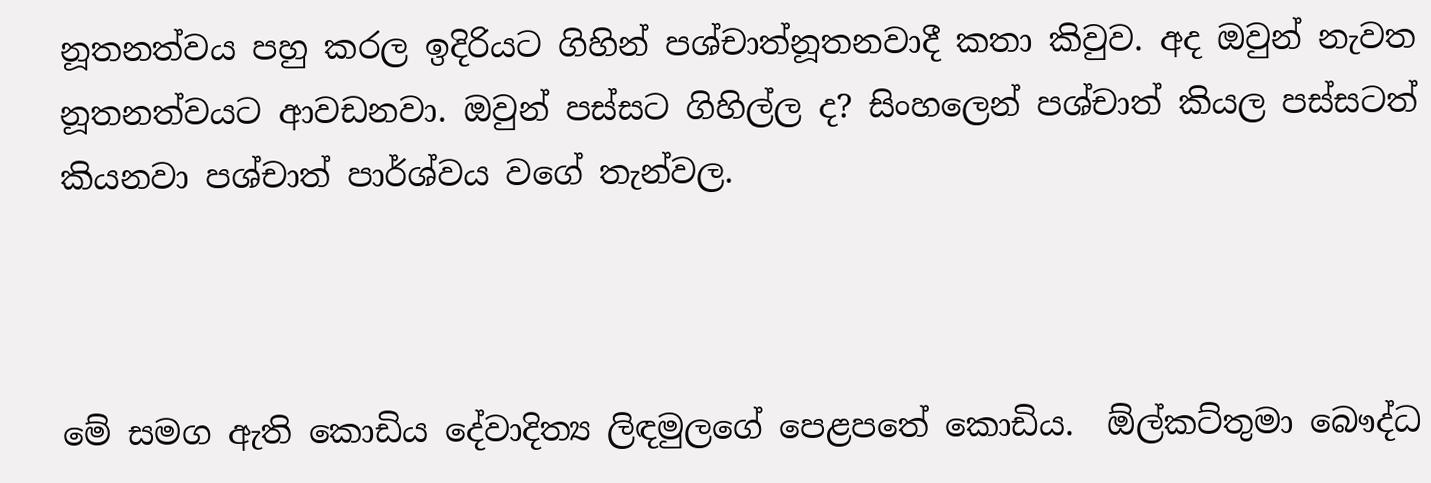නූතනත්වය පහු කරල ඉදිරියට ගිහින් පශ්චාත්නූතනවාදී කතා කිවුව. අද ඔවුන් නැවත නූතනත්වයට ආවඩනවා. ඔවුන් පස්සට ගිහිල්ල ද? සිංහලෙන් පශ්චාත් කියල පස්සටත් කියනවා පශ්චාත් පාර්ශ්වය වගේ තැන්වල.



මේ සමග ඇති කොඩිය දේවාදිත්‍ය ලිඳමුලගේ පෙළපතේ කොඩිය.  ඕල්කට්තුමා බෞද්ධ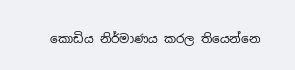කොඩිය නිර්මාණය කරල තියෙන්නෙ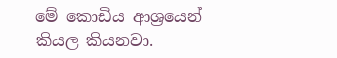මේ කොඩිය ආශ්‍රයෙන් කියල කියනවා.